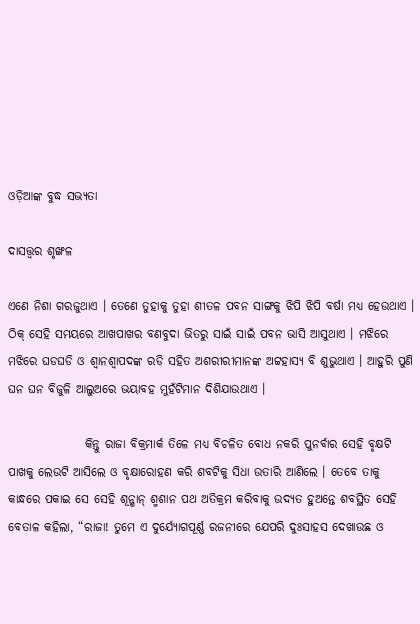ଓଡ଼ିଆଙ୍କ ବୁଦ୍ଧ ସଭ୍ୟତା

ଦାସତ୍ତ୍ଵର ଶୃଙ୍ଖଳ

ଏଣେ ନିଶା ଗରଜୁଥାଏ । ତେଣେ ତୁହାକୁ ତୁହା ଶୀତଳ ପବନ ସାଙ୍ଗକୁ ଝିପି ଝିପି ବର୍ଷା ମଧ୍ୟ ହେଉଥାଏ । ଠିକ୍ ସେହି ସମୟରେ ଆଖପାଖର ବଣବୁଦା ଭିତରୁ ସାଇଁ ସାଇଁ ପବନ ଭାସି ଆସୁଥାଏ । ମଝିରେ ମଝିରେ ଘଡଘଡି ଓ ଶ୍ୱାନଶ୍ୱାପଦଙ୍କ ରଡି ସହିତ ଅଶରୀରୀମାନଙ୍କ ଅଟ୍ଟହାସ୍ୟ ବି ଶୁଭୁଥାଏ । ଆହୁରି ପୁଣି ଘନ ଘନ ବିଜୁଳି ଆଲୁଅରେ ଭୟାବହ ମୁହଁଟିମାନ ଦିଶିଯାଉଥାଏ ।

                କିନ୍ତୁ ରାଜା ବିକ୍ରମାର୍କ ତିଳେ ମଧ୍ୟ ବିଚଳିତ ବୋଧ ନକରି ପୁନର୍ବାର ସେହି ବୃକ୍ଷଟି ପାଖକୁ ଲେଉଟି ଆସିଲେ ଓ ବୃକ୍ଷାରୋହଣ କରି ଶବଟିକୁ ସିଧା ଉତାରି ଆଣିଲେ । ତେବେ ତାକୁ କାନ୍ଧରେ ପକାଇ ସେ ସେହି ଶୂନ୍ଶାନ୍ ଶ୍ମଶାନ ପଥ ଅତିକ୍ରମ କରିବାକୁ ଉଦ୍ୟତ ହୁଅନ୍ତେ ଶବସ୍ଥିତ ସେହି ବେତାଳ କହିଲା, “ରାଜା! ତୁମେ ଏ ଦୁର୍ଯ୍ୟୋଗପୂର୍ଣ୍ଣ ରଜନୀରେ ଯେପରି ଦୁଃସାହସ ଦେଖାଉଛ ଓ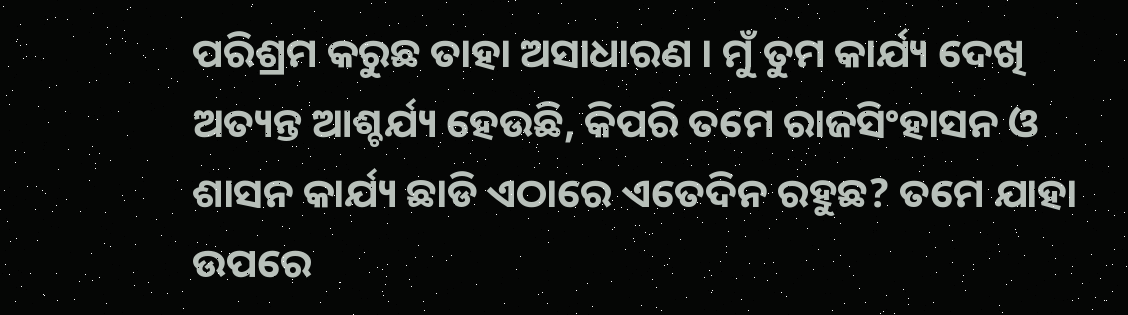ପରିଶ୍ରମ କରୁଛ ତାହା ଅସାଧାରଣ । ମୁଁ ତୁମ କାର୍ଯ୍ୟ ଦେଖି ଅତ୍ୟନ୍ତ ଆଶ୍ଚର୍ଯ୍ୟ ହେଉଛି, କିପରି ତମେ ରାଜସିଂହାସନ ଓ ଶାସନ କାର୍ଯ୍ୟ ଛାଡି ଏଠାରେ ଏତେଦିନ ରହୁଛ? ତମେ ଯାହା ଉପରେ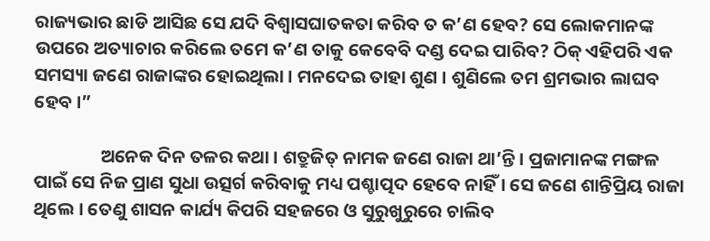ରାଜ୍ୟଭାର ଛାଡି ଆସିଛ ସେ ଯଦି ବିଶ୍ୱାସଘାତକତା କରିବ ତ କ’ଣ ହେବ? ସେ ଲୋକମାନଙ୍କ ଉପରେ ଅତ୍ୟାଚାର କରିଲେ ତମେ କ’ଣ ତାକୁ କେବେବି ଦଣ୍ଡ ଦେଇ ପାରିବ? ଠିକ୍ ଏହିପରି ଏକ ସମସ୍ୟା ଜଣେ ରାଜାଙ୍କର ହୋଇଥିଲା । ମନଦେଇ ତାହା ଶୁଣ । ଶୁଣିଲେ ତମ ଶ୍ରମଭାର ଲାଘବ ହେବ ।”

                ଅନେକ ଦିନ ତଳର କଥା । ଶତ୍ରୁଜିତ୍ ନାମକ ଜଣେ ରାଜା ଥା’ନ୍ତି । ପ୍ରଜାମାନଙ୍କ ମଙ୍ଗଳ ପାଇଁ ସେ ନିଜ ପ୍ରାଣ ସୁଧା ଉତ୍ସର୍ଗ କରିବାକୁ ମଧ୍ୟ ପଶ୍ଚାତ୍ପଦ ହେବେ ନାହିଁ । ସେ ଜଣେ ଶାନ୍ତିପ୍ରିୟ ରାଜା ଥିଲେ । ତେଣୁ ଶାସନ କାର୍ଯ୍ୟ କିପରି ସହଜରେ ଓ ସୁରୁଖୁରୁରେ ଚାଲିବ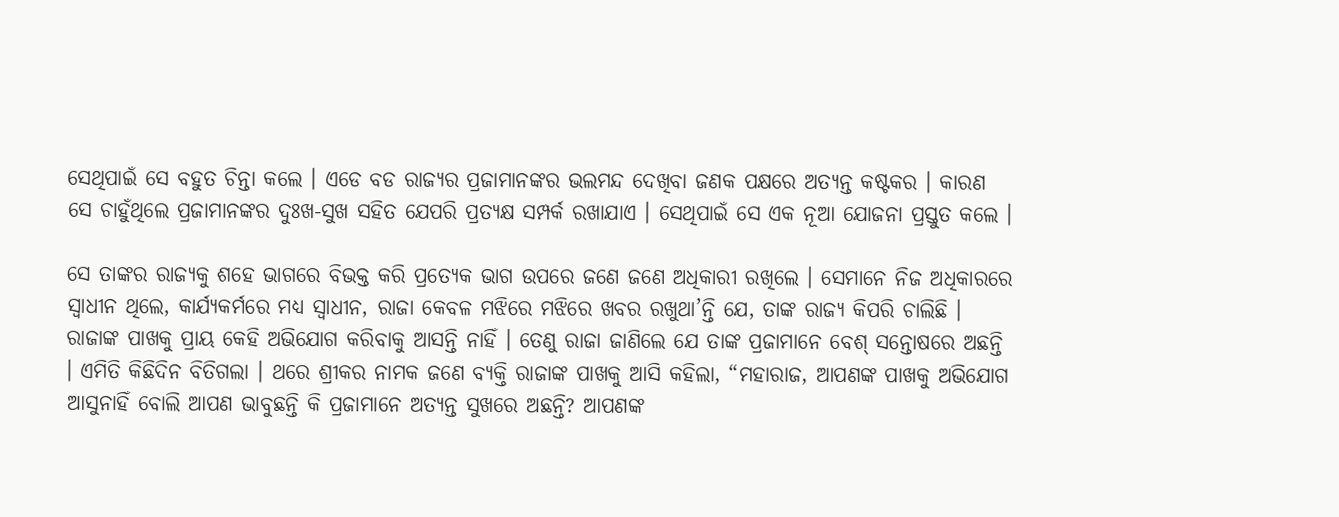ସେଥିପାଇଁ ସେ ବହୁତ ଚିନ୍ତା କଲେ । ଏଡେ ବଡ ରାଜ୍ୟର ପ୍ରଜାମାନଙ୍କର ଭଲମନ୍ଦ ଦେଖିବା ଜଣକ ପକ୍ଷରେ ଅତ୍ୟନ୍ତ କଷ୍ଟକର । କାରଣ ସେ ଚାହୁଁଥିଲେ ପ୍ରଜାମାନଙ୍କର ଦୁଃଖ-ସୁଖ ସହିତ ଯେପରି ପ୍ରତ୍ୟକ୍ଷ ସମ୍ପର୍କ ରଖାଯାଏ । ସେଥିପାଇଁ ସେ ଏକ ନୂଆ ଯୋଜନା ପ୍ରସ୍ତୁତ କଲେ ।

ସେ ତାଙ୍କର ରାଜ୍ୟକୁ ଶହେ ଭାଗରେ ବିଭକ୍ତ କରି ପ୍ରତ୍ୟେକ ଭାଗ ଉପରେ ଜଣେ ଜଣେ ଅଧିକାରୀ ରଖିଲେ । ସେମାନେ ନିଜ ଅଧିକାରରେ ସ୍ୱାଧୀନ ଥିଲେ, କାର୍ଯ୍ୟକର୍ମରେ ମଧ୍ୟ ସ୍ୱାଧୀନ, ରାଜା କେବଳ ମଝିରେ ମଝିରେ ଖବର ରଖୁଥା’ନ୍ତି ଯେ, ତାଙ୍କ ରାଜ୍ୟ କିପରି ଚାଲିଛି । ରାଜାଙ୍କ ପାଖକୁ ପ୍ରାୟ କେହି ଅଭିଯୋଗ କରିବାକୁ ଆସନ୍ତି ନାହିଁ । ତେଣୁ ରାଜା ଜାଣିଲେ ଯେ ତାଙ୍କ ପ୍ରଜାମାନେ ବେଶ୍ ସନ୍ତୋଷରେ ଅଛନ୍ତି । ଏମିତି କିଛିଦିନ ବିତିଗଲା । ଥରେ ଶ୍ରୀକର ନାମକ ଜଣେ ବ୍ୟକ୍ତି ରାଜାଙ୍କ ପାଖକୁ ଆସି କହିଲା, “ମହାରାଜ, ଆପଣଙ୍କ ପାଖକୁ ଅଭିଯୋଗ ଆସୁନାହିଁ ବୋଲି ଆପଣ ଭାବୁଛନ୍ତି କି ପ୍ରଜାମାନେ ଅତ୍ୟନ୍ତ ସୁଖରେ ଅଛନ୍ତି? ଆପଣଙ୍କ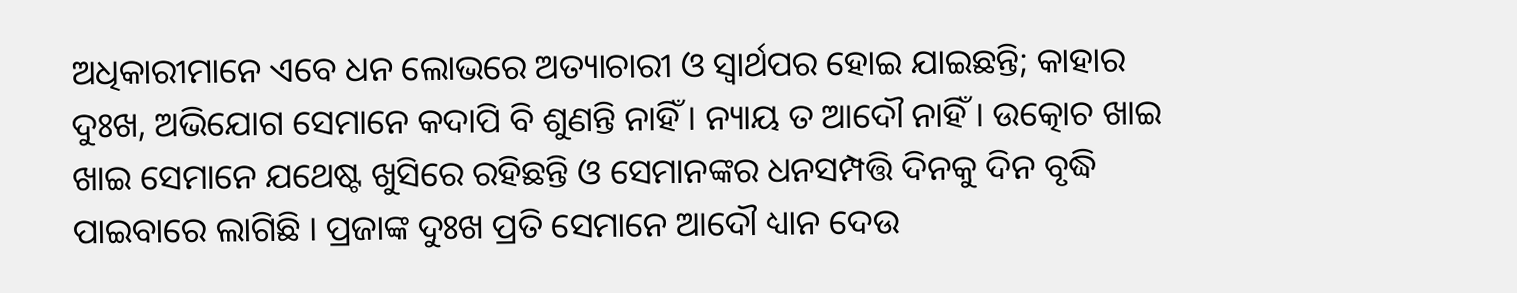ଅଧିକାରୀମାନେ ଏବେ ଧନ ଲୋଭରେ ଅତ୍ୟାଚାରୀ ଓ ସ୍ୱାର୍ଥପର ହୋଇ ଯାଇଛନ୍ତି; କାହାର ଦୁଃଖ, ଅଭିଯୋଗ ସେମାନେ କଦାପି ବି ଶୁଣନ୍ତି ନାହିଁ । ନ୍ୟାୟ ତ ଆଦୌ ନାହିଁ । ଉତ୍କୋଚ ଖାଇ ଖାଇ ସେମାନେ ଯଥେଷ୍ଟ ଖୁସିରେ ରହିଛନ୍ତି ଓ ସେମାନଙ୍କର ଧନସମ୍ପତ୍ତି ଦିନକୁ ଦିନ ବୃଦ୍ଧି ପାଇବାରେ ଲାଗିଛି । ପ୍ରଜାଙ୍କ ଦୁଃଖ ପ୍ରତି ସେମାନେ ଆଦୌ ଧ୍ୟାନ ଦେଉ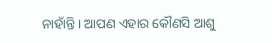ନାହାଁନ୍ତି । ଆପଣ ଏହାର କୌଣସି ଆଶୁ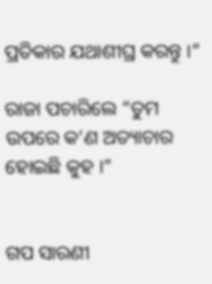ପ୍ରତିକାର ଯଥାଶୀଘ୍ର କରନ୍ତୁ ।”

ରାଜା ପଚାରିଲେ “ତୁମ ଉପରେ କ’ଣ ଅତ୍ୟାଚାର ହୋଇଛି କୁହ ।”


ଗପ ସାରଣୀ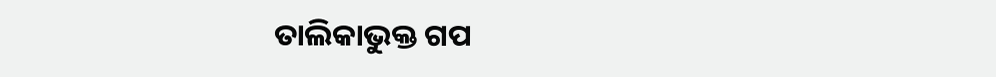ତାଲିକାଭୁକ୍ତ ଗପ